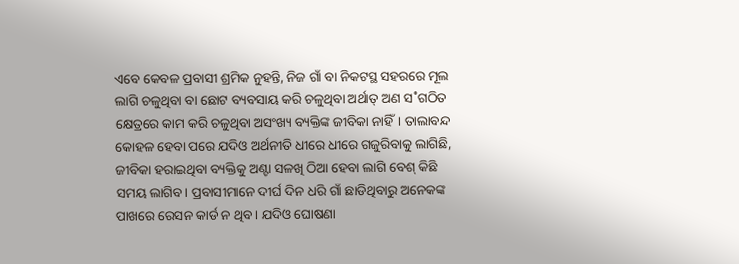ଏବେ କେବଳ ପ୍ରବାସୀ ଶ୍ରମିକ ନୁହନ୍ତି, ନିଜ ଗାଁ ବା ନିକଟସ୍ଥ ସହରରେ ମୂଲ ଲାଗି ଚଳୁଥିବା ବା ଛୋଟ ବ୍ୟବସାୟ କରି ଚଳୁଥିବା ଅର୍ଥାତ୍ ଅଣ ସ˚ଗଠିତ କ୍ଷେତ୍ରରେ କାମ କରି ଚଳୁଥିବା ଅସଂଖ୍ୟ ବ୍ୟକ୍ତିଙ୍କ ଜୀବିକା ନାହିଁ। ତାଲାବନ୍ଦ କୋହଳ ହେବା ପରେ ଯଦିଓ ଅର୍ଥନୀତି ଧୀରେ ଧୀରେ ଗଜୁରିବାକୁ ଲାଗିଛି, ଜୀବିକା ହରାଇଥିବା ବ୍ୟକ୍ତିକୁ ଅଣ୍ଟା ସଳଖି ଠିଆ ହେବା ଲାଗି ବେଶ୍ କିଛି ସମୟ ଲାଗିବ। ପ୍ରବାସୀମାନେ ଦୀର୍ଘ ଦିନ ଧରି ଗାଁ ଛାଡିଥିବାରୁ ଅନେକଙ୍କ ପାଖରେ ରେସନ କାର୍ଡ ନ ଥିବ। ଯଦିଓ ଘୋଷଣା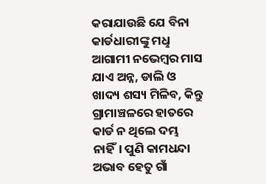କରାଯାଉଛି ଯେ ବିନା କାର୍ଡଧାରୀଙ୍କୁ ମଧୢ ଆଗାମୀ ନଭେମ୍ବର ମାସ ଯାଏ ଅନ୍ନ, ଡାଲି ଓ ଖାଦ୍ୟ ଶସ୍ୟ ମିଳିବ, କିନ୍ତୁ ଗ୍ରାମାଞ୍ଚଳରେ ହାତରେ କାର୍ଡ ନ ଥିଲେ ଦମ୍ଭ ନାହିଁ। ପୁଣି କାମଧନ୍ଦା ଅଭାବ ହେତୁ ଗାଁ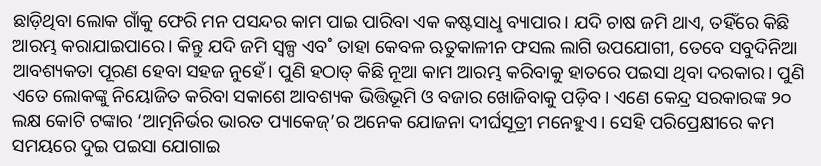ଛାଡ଼ିଥିବା ଲୋକ ଗାଁକୁ ଫେରି ମନ ପସନ୍ଦର କାମ ପାଇ ପାରିବା ଏକ କଷ୍ଟସାଧୢ ବ୍ୟାପାର। ଯଦି ଚାଷ ଜମି ଥାଏ, ତହିଁରେ କିଛି ଆରମ୍ଭ କରାଯାଇପାରେ। କିନ୍ତୁ ଯଦି ଜମି ସ୍ବଳ୍ପ ଏବ˚ ତାହା କେବଳ ଋତୁକାଳୀନ ଫସଲ ଲାଗି ଉପଯୋଗୀ, ତେବେ ସବୁଦିନିଆ ଆବଶ୍ୟକତା ପୂରଣ ହେବା ସହଜ ନୁହେଁ। ପୁଣି ହଠାତ୍ କିଛି ନୂଆ କାମ ଆରମ୍ଭ କରିବାକୁ ହାତରେ ପଇସା ଥିବା ଦରକାର। ପୁଣି ଏତେ ଲୋକଙ୍କୁ ନିୟୋଜିତ କରିବା ସକାଶେ ଆବଶ୍ୟକ ଭିତ୍ତିଭୂମି ଓ ବଜାର ଖୋଜିବାକୁ ପଡ଼ିବ। ଏଣେ କେନ୍ଦ୍ର ସରକାରଙ୍କ ୨୦ ଲକ୍ଷ କୋଟି ଟଙ୍କାର ‘ଆତ୍ମନିର୍ଭର ଭାରତ ପ୍ୟାକେଜ୍’ର ଅନେକ ଯୋଜନା ଦୀର୍ଘସୂତ୍ରୀ ମନେହୁଏ। ସେହି ପରିପ୍ରେକ୍ଷୀରେ କମ ସମୟରେ ଦୁଇ ପଇସା ଯୋଗାଇ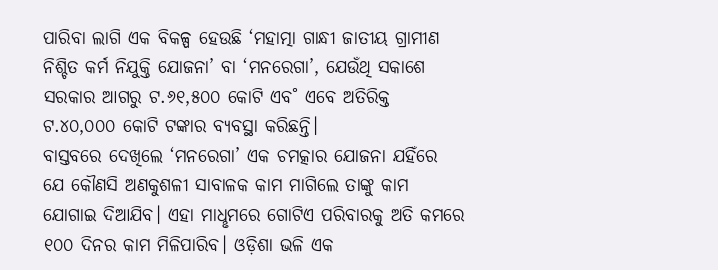ପାରିବା ଲାଗି ଏକ ବିକଳ୍ପ ହେଉଛି ‘ମହାତ୍ମା ଗାନ୍ଧୀ ଜାତୀୟ ଗ୍ରାମୀଣ ନିଶ୍ଚିତ କର୍ମ ନିଯୁକ୍ତି ଯୋଜନା’ ବା ‘ମନରେଗା’, ଯେଉଁଥି ସକାଶେ ସରକାର ଆଗରୁ ଟ.୬୧,୫୦୦ କୋଟି ଏବ˚ ଏବେ ଅତିରିକ୍ତ ଟ.୪୦,୦୦୦ କୋଟି ଟଙ୍କାର ବ୍ୟବସ୍ଥା କରିଛନ୍ତି।
ବାସ୍ତବରେ ଦେଖିଲେ ‘ମନରେଗା’ ଏକ ଚମତ୍କାର ଯୋଜନା ଯହିଁରେ ଯେ କୌଣସି ଅଣକୁଶଳୀ ସାବାଳକ କାମ ମାଗିଲେ ତାଙ୍କୁ କାମ ଯୋଗାଇ ଦିଆଯିବ। ଏହା ମାଧୢମରେ ଗୋଟିଏ ପରିବାରକୁ ଅତି କମରେ ୧୦୦ ଦିନର କାମ ମିଳିପାରିବ। ଓଡ଼ିଶା ଭଳି ଏକ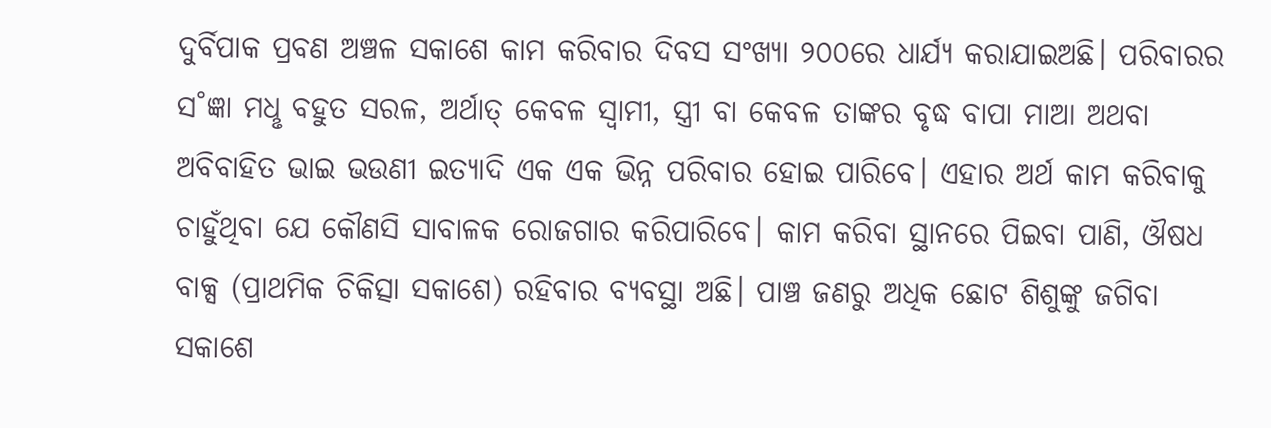ଦୁର୍ବିପାକ ପ୍ରବଣ ଅଞ୍ଚଳ ସକାଶେ କାମ କରିବାର ଦିବସ ସଂଖ୍ୟା ୨୦୦ରେ ଧାର୍ଯ୍ୟ କରାଯାଇଅଛି। ପରିବାରର ସ˚ଜ୍ଞା ମଧୢ ବହୁତ ସରଳ, ଅର୍ଥାତ୍ କେବଳ ସ୍ବାମୀ, ସ୍ତ୍ରୀ ବା କେବଳ ତାଙ୍କର ବୃଦ୍ଧ ବାପା ମାଆ ଅଥବା ଅବିବାହିତ ଭାଇ ଭଉଣୀ ଇତ୍ୟାଦି ଏକ ଏକ ଭିନ୍ନ ପରିବାର ହୋଇ ପାରିବେ। ଏହାର ଅର୍ଥ କାମ କରିବାକୁ ଚାହୁଁଥିବା ଯେ କୌଣସି ସାବାଳକ ରୋଜଗାର କରିପାରିବେ। କାମ କରିବା ସ୍ଥାନରେ ପିଇବା ପାଣି, ଔଷଧ ବାକ୍ସ (ପ୍ରାଥମିକ ଚିକିତ୍ସା ସକାଶେ) ରହିବାର ବ୍ୟବସ୍ଥା ଅଛି। ପାଞ୍ଚ ଜଣରୁ ଅଧିକ ଛୋଟ ଶିଶୁଙ୍କୁ ଜଗିବା ସକାଶେ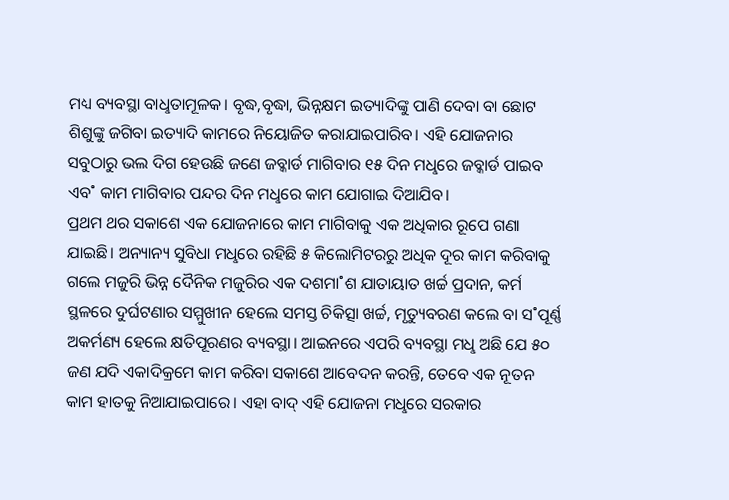ମଧ୍ୟ ବ୍ୟବସ୍ଥା ବାଧୢତାମୂଳକ। ବୃଦ୍ଧ,ବୃଦ୍ଧା, ଭିନ୍ନକ୍ଷମ ଇତ୍ୟାଦିଙ୍କୁ ପାଣି ଦେବା ବା ଛୋଟ ଶିଶୁଙ୍କୁ ଜଗିବା ଇତ୍ୟାଦି କାମରେ ନିୟୋଜିତ କରାଯାଇପାରିବ। ଏହି ଯୋଜନାର ସବୁଠାରୁ ଭଲ ଦିଗ ହେଉଛି ଜଣେ ଜବ୍କାର୍ଡ ମାଗିବାର ୧୫ ଦିନ ମଧୢରେ ଜବ୍କାର୍ଡ ପାଇବ ଏବ˚ କାମ ମାଗିବାର ପନ୍ଦର ଦିନ ମଧୢରେ କାମ ଯୋଗାଇ ଦିଆଯିବ।
ପ୍ରଥମ ଥର ସକାଶେ ଏକ ଯୋଜନାରେ କାମ ମାଗିବାକୁ ଏକ ଅଧିକାର ରୂପେ ଗଣା ଯାଇଛି। ଅନ୍ୟାନ୍ୟ ସୁବିଧା ମଧୢରେ ରହିଛି ୫ କିଲୋମିଟରରୁ ଅଧିକ ଦୂର କାମ କରିବାକୁ ଗଲେ ମଜୁରି ଭିନ୍ନ ଦୈନିକ ମଜୁରିର ଏକ ଦଶମା˚ଶ ଯାତାୟାତ ଖର୍ଚ୍ଚ ପ୍ରଦାନ, କର୍ମ ସ୍ଥଳରେ ଦୁର୍ଘଟଣାର ସମ୍ମୁଖୀନ ହେଲେ ସମସ୍ତ ଚିକିତ୍ସା ଖର୍ଚ୍ଚ, ମୃତ୍ୟୁବରଣ କଲେ ବା ସ˚ପୂର୍ଣ୍ଣ ଅକର୍ମଣ୍ୟ ହେଲେ କ୍ଷତିପୂରଣର ବ୍ୟବସ୍ଥା। ଆଇନରେ ଏପରି ବ୍ୟବସ୍ଥା ମଧୢ ଅଛି ଯେ ୫୦ ଜଣ ଯଦି ଏକାଦିକ୍ରମେ କାମ କରିବା ସକାଶେ ଆବେଦନ କରନ୍ତି, ତେବେ ଏକ ନୂତନ କାମ ହାତକୁ ନିଆଯାଇପାରେ। ଏହା ବାଦ୍ ଏହି ଯୋଜନା ମଧୢରେ ସରକାର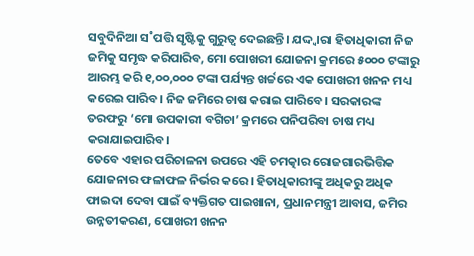ସବୁଦିନିଆ ସ˚ପତ୍ତି ସୃଷ୍ଟିକୁ ଗୁରୁତ୍ବ ଦେଇଛନ୍ତି। ଯଦ୍ଦ୍ବାରା ହିତାଧିକାରୀ ନିଜ ଜମିକୁ ସମୃଦ୍ଧ କରିପାରିବ, ମୋ ପୋଖରୀ ଯୋଜନା କ୍ରମରେ ୫୦୦୦ ଟଙ୍କାରୁ ଆରମ୍ଭ କରି ୧,୦୦,୦୦୦ ଟଙ୍କା ପର୍ଯ୍ୟନ୍ତ ଖର୍ଚ୍ଚରେ ଏକ ପୋଖରୀ ଖନନ ମଧ୍ୟ କରେଇ ପାରିବ। ନିଜ ଜମିରେ ଚାଷ କରାଇ ପାରିବେ। ସରକାରଙ୍କ ତରଫରୁ ‘ମୋ ଉପକାରୀ ବଗିଚା’ କ୍ରମରେ ପନିପରିବା ଚାଷ ମଧ୍ୟ କରାଯାଇପାରିବ।
ତେବେ ଏହାର ପରିଚାଳନା ଉପରେ ଏହି ଚମତ୍କାର ରୋଜଗାରଭିତ୍ତିକ ଯୋଜନାର ଫଳାଫଳ ନିର୍ଭର କରେ। ହିତାଧିକାରୀଙ୍କୁ ଅଧିକରୁ ଅଧିକ ଫାଇଦା ଦେବା ପାଇଁ ବ୍ୟକ୍ତିଗତ ପାଇଖାନା, ପ୍ରଧାନମନ୍ତ୍ରୀ ଆବାସ, ଜମିର ଉନ୍ନତୀକରଣ, ପୋଖରୀ ଖନନ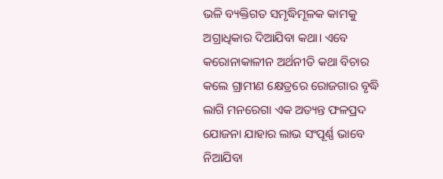ଭଳି ବ୍ୟକ୍ତିଗତ ସମୃଦ୍ଧିମୂଳକ କାମକୁ ଅଗ୍ରାଧିକାର ଦିଆଯିବା କଥା। ଏବେ କରୋନାକାଳୀନ ଅର୍ଥନୀତି କଥା ବିଚାର କଲେ ଗ୍ରାମୀଣ କ୍ଷେତ୍ରରେ ରୋଜଗାର ବୃଦ୍ଧି ଲାଗି ମନରେଗା ଏକ ଅତ୍ୟନ୍ତ ଫଳପ୍ରଦ ଯୋଜନା ଯାହାର ଲାଭ ସଂପୂର୍ଣ୍ଣ ଭାବେ ନିଆଯିବା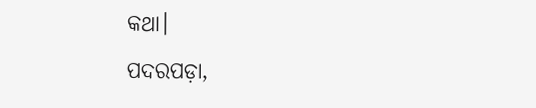କଥା।
ପଦରପଡ଼ା,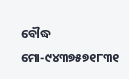ବୌଦ୍ଧ
ମୋ-୯୪୩୭୫୭୧୮୩୧